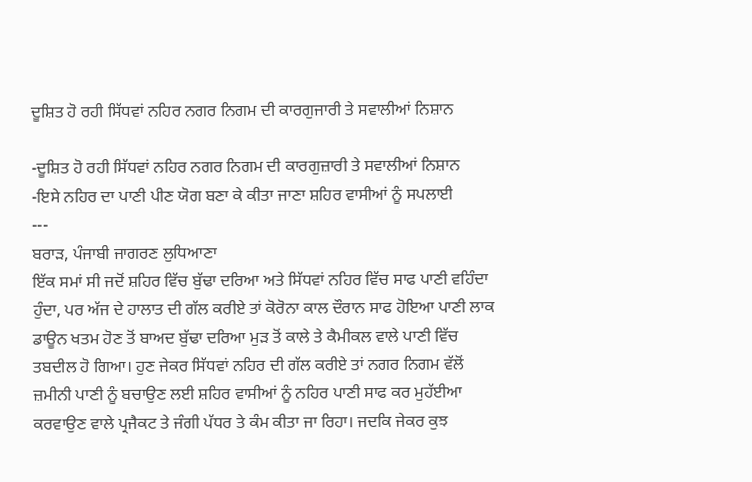ਦੂਸ਼ਿਤ ਹੋ ਰਹੀ ਸਿੱਧਵਾਂ ਨਹਿਰ ਨਗਰ ਨਿਗਮ ਦੀ ਕਾਰਗੁਜਾਰੀ ਤੇ ਸਵਾਲੀਆਂ ਨਿਸ਼ਾਨ

-ਦੂਸ਼ਿਤ ਹੋ ਰਹੀ ਸਿੱਧਵਾਂ ਨਹਿਰ ਨਗਰ ਨਿਗਮ ਦੀ ਕਾਰਗੁਜ਼ਾਰੀ ਤੇ ਸਵਾਲੀਆਂ ਨਿਸ਼ਾਨ
-ਇਸੇ ਨਹਿਰ ਦਾ ਪਾਣੀ ਪੀਣ ਯੋਗ ਬਣਾ ਕੇ ਕੀਤਾ ਜਾਣਾ ਸ਼ਹਿਰ ਵਾਸੀਆਂ ਨੂੰ ਸਪਲਾਈ
---
ਬਰਾੜ, ਪੰਜਾਬੀ ਜਾਗਰਣ ਲੁਧਿਆਣਾ
ਇੱਕ ਸਮਾਂ ਸੀ ਜਦੋਂ ਸ਼ਹਿਰ ਵਿੱਚ ਬੁੱਢਾ ਦਰਿਆ ਅਤੇ ਸਿੱਧਵਾਂ ਨਹਿਰ ਵਿੱਚ ਸਾਫ ਪਾਣੀ ਵਹਿੰਦਾ ਹੁੰਦਾ, ਪਰ ਅੱਜ ਦੇ ਹਾਲਾਤ ਦੀ ਗੱਲ ਕਰੀਏ ਤਾਂ ਕੋਰੋਨਾ ਕਾਲ ਦੌਰਾਨ ਸਾਫ ਹੋਇਆ ਪਾਣੀ ਲਾਕ ਡਾਊਨ ਖਤਮ ਹੋਣ ਤੋਂ ਬਾਅਦ ਬੁੱਢਾ ਦਰਿਆ ਮੁੜ ਤੋਂ ਕਾਲੇ ਤੇ ਕੈਮੀਕਲ ਵਾਲੇ ਪਾਣੀ ਵਿੱਚ ਤਬਦੀਲ ਹੋ ਗਿਆ। ਹੁਣ ਜੇਕਰ ਸਿੱਧਵਾਂ ਨਹਿਰ ਦੀ ਗੱਲ ਕਰੀਏ ਤਾਂ ਨਗਰ ਨਿਗਮ ਵੱਲੋਂ ਜ਼ਮੀਨੀ ਪਾਣੀ ਨੂੰ ਬਚਾਉਣ ਲਈ ਸ਼ਹਿਰ ਵਾਸੀਆਂ ਨੂੰ ਨਹਿਰ ਪਾਣੀ ਸਾਫ ਕਰ ਮੁਹੱਈਆ ਕਰਵਾਉਣ ਵਾਲੇ ਪ੍ਰਜੈਕਟ ਤੇ ਜੰਗੀ ਪੱਧਰ ਤੇ ਕੰਮ ਕੀਤਾ ਜਾ ਰਿਹਾ। ਜਦਕਿ ਜੇਕਰ ਕੁਝ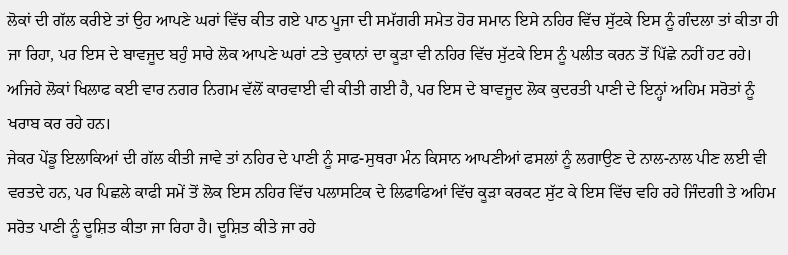ਲੋਕਾਂ ਦੀ ਗੱਲ ਕਰੀਏ ਤਾਂ ਉਹ ਆਪਣੇ ਘਰਾਂ ਵਿੱਚ ਕੀਤ ਗਏ ਪਾਠ ਪੂਜਾ ਦੀ ਸਮੱਗਰੀ ਸਮੇਤ ਹੋਰ ਸਮਾਨ ਇਸੇ ਨਹਿਰ ਵਿੱਚ ਸੁੱਟਕੇ ਇਸ ਨੂੰ ਗੰਦਲਾ ਤਾਂ ਕੀਤਾ ਹੀ ਜਾ ਰਿਹਾ, ਪਰ ਇਸ ਦੇ ਬਾਵਜੂਦ ਬਹੁੰ ਸਾਰੇ ਲੋਕ ਆਪਣੇ ਘਰਾਂ ਟਤੇ ਦੁਕਾਨਾਂ ਦਾ ਕੂੜਾ ਵੀ ਨਹਿਰ ਵਿੱਚ ਸੁੱਟਕੇ ਇਸ ਨੂੰ ਪਲੀਤ ਕਰਨ ਤੋਂ ਪਿੱਛੇ ਨਹੀਂ ਹਟ ਰਹੇ। ਅਜਿਹੇ ਲੋਕਾਂ ਖਿਲਾਫ ਕਈ ਵਾਰ ਨਗਰ ਨਿਗਮ ਵੱਲੋਂ ਕਾਰਵਾਈ ਵੀ ਕੀਤੀ ਗਈ ਹੈ, ਪਰ ਇਸ ਦੇ ਬਾਵਜੂਦ ਲੋਕ ਕੁਦਰਤੀ ਪਾਣੀ ਦੇ ਇਨ੍ਹਾਂ ਅਹਿਮ ਸਰੋਤਾਂ ਨੂੰ ਖਰਾਬ ਕਰ ਰਹੇ ਹਨ।
ਜੇਕਰ ਪੇਂਡੂ ਇਲਾਕਿਆਂ ਦੀ ਗੱਲ ਕੀਤੀ ਜਾਵੇ ਤਾਂ ਨਹਿਰ ਦੇ ਪਾਣੀ ਨੂੰ ਸਾਫ-ਸੁਥਰਾ ਮੰਨ ਕਿਸਾਨ ਆਪਣੀਆਂ ਫਸਲਾਂ ਨੂੰ ਲਗਾਉਣ ਦੇ ਨਾਲ-ਨਾਲ ਪੀਣ ਲਈ ਵੀ ਵਰਤਦੇ ਹਨ, ਪਰ ਪਿਛਲੇ ਕਾਫੀ ਸਮੇਂ ਤੋਂ ਲੋਕ ਇਸ ਨਹਿਰ ਵਿੱਚ ਪਲਾਸਟਿਕ ਦੇ ਲਿਫਾਫਿਆਂ ਵਿੱਚ ਕੂੜਾ ਕਰਕਟ ਸੁੱਟ ਕੇ ਇਸ ਵਿੱਚ ਵਹਿ ਰਹੇ ਜਿੰਦਗੀ ਤੇ ਅਹਿਮ ਸਰੋਤ ਪਾਣੀ ਨੂੰ ਦੂਸ਼ਿਤ ਕੀਤਾ ਜਾ ਰਿਹਾ ਹੈ। ਦੂਸ਼ਿਤ ਕੀਤੇ ਜਾ ਰਹੇ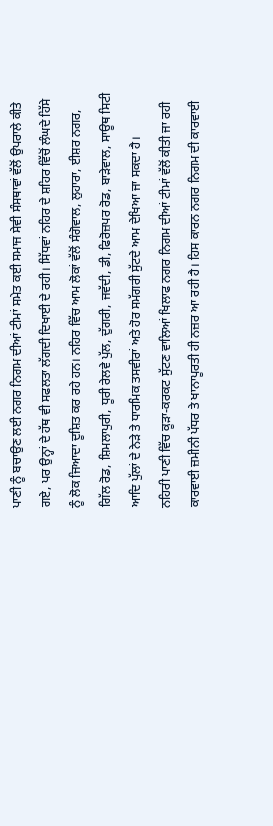ਪਾਣੀ ਨੂੰ ਬਚਾਉਣ ਲਈ ਨਗਰ ਨਿਗਮ ਦੀਆਂ ਟੀਮਾਂ ਸਮੇਤ ਕਈ ਸਮਾਜ ਸੇਵੀ ਸੰਸਥਾਵਾਂ ਵੱਲੋਂ ਉਪਰਾਲੇ ਕੀਤੇ ਗਏ, ਪਰ ਉਨ੍ਹਾਂ ਦੇ ਹੱਥ ਵੀ ਸਫਲਤਾ ਲੱਗਦੀ ਦਿਖਾਈ ਦੇ ਰਹੀ। ਸਿੱਧਵਾਂ ਨਹਿਰ ਦੇ ਸ਼ਹਿਰ ਵਿੱਚੋਂ ਲੰਘਦੇ ਹਿੱਸੇ ਨੂੰ ਲੋਕ ਜਿਆਦਾ ਦੂਸ਼ਿਤ ਕਰ ਰਹੇ ਹਨ। ਨਹਿਰ ਵਿੱਚ ਆਮ ਲੋਕਾਂ ਵੱਲੋਂ ਸੰਗੋਵਾਲ, ਲੁਹਾਰਾ, ਈਸ਼ਰ ਨਗਰ, ਗਿੱਲ ਰੋਡ, ਸ਼ਿਮਲਾਪੁਰੀ, ਧੂਰੀ ਰੇਲਵੇ ਪੁੱਲ, ਦੁੱਗਰੀ, ਜਵੱਦੀ, ਡੀ, ਫਿਰੋਜ਼ਪਰ ਰੋਡ, ਬਾੜੇਵਾਲ, ਸਾਊਥ ਸਿਟੀ ਆਦਿ ਪੁੱਲਾਂ ਦੇ ਨੇੜੇ ਤੇ ਧਾਰਮਿਕ ਤਸਵੀਰਾਂ ਅਤੇ ਹੋਰ ਸਮੱਗਰੀ ਸੁੱਟਦੇ ਆਮ ਦੇਖਿਆ ਜਾ ਸਕਦਾ ਹੈ।
ਨਹਿਰੀ ਪਾਣੀ ਵਿੱਚ ਕੂੜਾ-ਕਰਕਟ ਸੁੱਟਣ ਵਾਲਿਆਂ ਖਿਲਾਫ ਨਗਰ ਨਿਗਮ ਦੀਆਂ ਟੀਮਾਂ ਵੱਲੋਂ ਕੀਤੀ ਜਾ ਰਹੀ ਕਾਰਵਾਈ ਜ਼ਮੀਨੀ ਪੱਧਰ ਤੇ ਖਾਨਾਪੂਰਤੀ ਹੀ ਨਜ਼ਰ ਆ ਰਹੀ ਹੈ। ਹਿਸ ਕਾਰਨ ਨਗਰ ਨਿਗਮ ਦੀ ਕਾਰਵਾਈ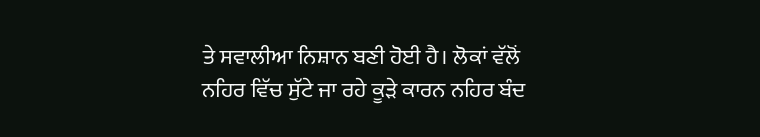ਤੇ ਸਵਾਲੀਆ ਨਿਸ਼ਾਨ ਬਣੀ ਹੋਈ ਹੈ। ਲੋਕਾਂ ਵੱਲੋਂ ਨਹਿਰ ਵਿੱਚ ਸੁੱਟੇ ਜਾ ਰਹੇ ਕੂੜੇ ਕਾਰਨ ਨਹਿਰ ਬੰਦ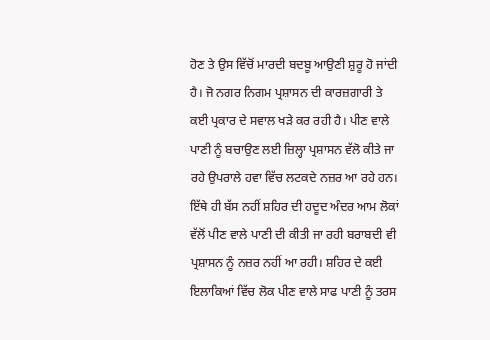ਹੋਣ ਤੇ ਉਸ ਵਿੱਚੋਂ ਮਾਰਦੀ ਬਦਬੂ ਆਉਣੀ ਸ਼ੁਰੂ ਹੋ ਜਾਂਦੀ ਹੈ। ਜੋ ਨਗਰ ਨਿਗਮ ਪ੍ਰਸ਼ਾਸਨ ਦੀ ਕਾਰਜ਼ਗਾਰੀ ਤੇ ਕਈ ਪ੍ਰਕਾਰ ਦੇ ਸਵਾਲ ਖੜੇ ਕਰ ਰਹੀ ਹੈ। ਪੀਣ ਵਾਲੇ ਪਾਣੀ ਨੂੰ ਬਚਾਉਣ ਲਈ ਜ਼ਿਲ੍ਹਾ ਪ੍ਰਸ਼ਾਸਨ ਵੱਲੋ ਕੀਤੇ ਜਾ ਰਹੇ ਉਪਰਾਲੇ ਹਵਾ ਵਿੱਚ ਲਟਕਦੇ ਨਜ਼ਰ ਆ ਰਹੇ ਹਨ। ਇੱਥੇ ਹੀ ਬੱਸ ਨਹੀਂ ਸ਼ਹਿਰ ਦੀ ਹਦੂਦ ਅੰਦਰ ਆਮ ਲੋਕਾਂ ਵੱਲੋਂ ਪੀਣ ਵਾਲੇ ਪਾਣੀ ਦੀ ਕੀਤੀ ਜਾ ਰਹੀ ਬਰਾਬਦੀ ਵੀ ਪ੍ਰਸ਼ਾਸਨ ਨੂੰ ਨਜ਼ਰ ਨਹੀਂ ਆ ਰਹੀ। ਸ਼ਹਿਰ ਦੇ ਕਈ ਇਲਾਕਿਆਂ ਵਿੱਚ ਲੋਕ ਪੀਣ ਵਾਲੇ ਸਾਫ ਪਾਣੀ ਨੂੰ ਤਰਸ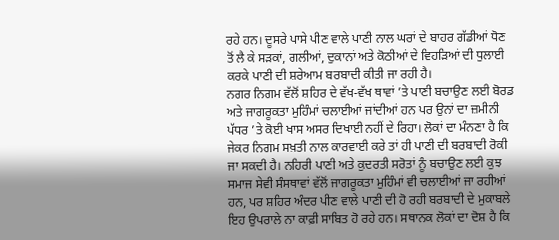ਰਹੇ ਹਨ। ਦੂਸਰੇ ਪਾਸੇ ਪੀਣ ਵਾਲੇ ਪਾਣੀ ਨਾਲ ਘਰਾਂ ਦੇ ਬਾਹਰ ਗੱਡੀਆਂ ਧੋਣ ਤੋਂ ਲੈ ਕੇ ਸੜਕਾਂ, ਗਲੀਆਂ, ਦੁਕਾਨਾਂ ਅਤੇ ਕੋਠੀਆਂ ਦੇ ਵਿਹੜਿਆਂ ਦੀ ਧੁਲਾਈ ਕਰਕੇ ਪਾਣੀ ਦੀ ਸ਼ਰੇਆਮ ਬਰਬਾਦੀ ਕੀਤੀ ਜਾ ਰਹੀ ਹੈ।
ਨਗਰ ਨਿਗਮ ਵੱਲੋਂ ਸ਼ਹਿਰ ਦੇ ਵੱਖ-ਵੱਖ ਥਾਵਾਂ ’ਤੇ ਪਾਣੀ ਬਚਾਉਣ ਲਈ ਬੋਰਡ ਅਤੇ ਜਾਗਰੂਕਤਾ ਮੁਹਿੰਮਾਂ ਚਲਾਈਆਂ ਜਾਂਦੀਆਂ ਹਨ ਪਰ ਉਨਾਂ ਦਾ ਜ਼ਮੀਨੀ ਪੱਧਰ ’ਤੇ ਕੋਈ ਖਾਸ ਅਸਰ ਦਿਖਾਈ ਨਹੀਂ ਦੇ ਰਿਹਾ। ਲੋਕਾਂ ਦਾ ਮੰਨਣਾ ਹੈ ਕਿ ਜੇਕਰ ਨਿਗਮ ਸਖ਼ਤੀ ਨਾਲ ਕਾਰਵਾਈ ਕਰੇ ਤਾਂ ਹੀ ਪਾਣੀ ਦੀ ਬਰਬਾਦੀ ਰੋਕੀ ਜਾ ਸਕਦੀ ਹੈ। ਨਹਿਰੀ ਪਾਣੀ ਅਤੇ ਕੁਦਰਤੀ ਸਰੋਤਾਂ ਨੂੰ ਬਚਾਉਣ ਲਈ ਕੁਝ ਸਮਾਜ ਸੇਵੀ ਸੰਸਥਾਵਾਂ ਵੱਲੋਂ ਜਾਗਰੂਕਤਾ ਮੁਹਿੰਮਾਂ ਵੀ ਚਲਾਈਆਂ ਜਾ ਰਹੀਆਂ ਹਨ, ਪਰ ਸ਼ਹਿਰ ਅੰਦਰ ਪੀਣ ਵਾਲੇ ਪਾਣੀ ਦੀ ਹੋ ਰਹੀ ਬਰਬਾਦੀ ਦੇ ਮੁਕਾਬਲੇ ਇਹ ਉਪਰਾਲੇ ਨਾ ਕਾਫ਼ੀ ਸਾਬਿਤ ਹੋ ਰਹੇ ਹਨ। ਸਥਾਨਕ ਲੋਕਾਂ ਦਾ ਦੋਸ਼ ਹੈ ਕਿ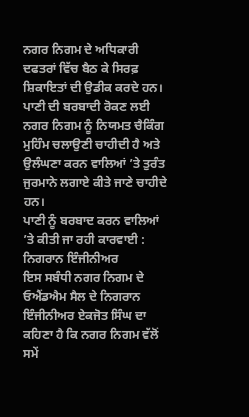ਨਗਰ ਨਿਗਮ ਦੇ ਅਧਿਕਾਰੀ ਦਫਤਰਾਂ ਵਿੱਚ ਬੈਠ ਕੇ ਸਿਰਫ਼ ਸ਼ਿਕਾਇਤਾਂ ਦੀ ਉਡੀਕ ਕਰਦੇ ਹਨ। ਪਾਣੀ ਦੀ ਬਰਬਾਦੀ ਰੋਕਣ ਲਈ ਨਗਰ ਨਿਗਮ ਨੂੰ ਨਿਯਮਤ ਚੈਕਿੰਗ ਮੁਹਿੰਮ ਚਲਾਉਣੀ ਚਾਹੀਦੀ ਹੈ ਅਤੇ ਉਲੰਘਣਾ ਕਰਨ ਵਾਲਿਆਂ ’ਤੇ ਤੁਰੰਤ ਜੁਰਮਾਨੇ ਲਗਾਏ ਕੀਤੇ ਜਾਣੇ ਚਾਹੀਦੇ ਹਨ।
ਪਾਣੀ ਨੂੰ ਬਰਬਾਦ ਕਰਨ ਵਾਲਿਆਂ ’ਤੇ ਕੀਤੀ ਜਾ ਰਹੀ ਕਾਰਵਾਈ : ਨਿਗਰਾਨ ਇੰਜੀਨੀਅਰ
ਇਸ ਸਬੰਧੀ ਨਗਰ ਨਿਗਮ ਦੇ ਓਐਂਡਐਮ ਸੈਲ ਦੇ ਨਿਗਰਾਨ ਇੰਜੀਨੀਅਰ ਏਕਜੋਤ ਸਿੰਘ ਦਾ ਕਹਿਣਾ ਹੈ ਕਿ ਨਗਰ ਨਿਗਮ ਵੱਲੋਂ ਸਮੇਂ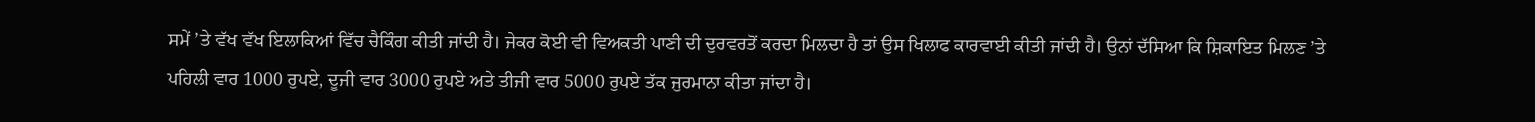ਸਮੇਂ ’ਤੇ ਵੱਖ ਵੱਖ ਇਲਾਕਿਆਂ ਵਿੱਚ ਚੈਕਿੰਗ ਕੀਤੀ ਜਾਂਦੀ ਹੈ। ਜੇਕਰ ਕੋਈ ਵੀ ਵਿਅਕਤੀ ਪਾਣੀ ਦੀ ਦੁਰਵਰਤੋਂ ਕਰਦਾ ਮਿਲਦਾ ਹੈ ਤਾਂ ਉਸ ਖਿਲਾਫ ਕਾਰਵਾਈ ਕੀਤੀ ਜਾਂਦੀ ਹੈ। ਉਨਾਂ ਦੱਸਿਆ ਕਿ ਸ਼ਿਕਾਇਤ ਮਿਲਣ ’ਤੇ ਪਹਿਲੀ ਵਾਰ 1000 ਰੁਪਏ, ਦੂਜੀ ਵਾਰ 3000 ਰੁਪਏ ਅਤੇ ਤੀਜੀ ਵਾਰ 5000 ਰੁਪਏ ਤੱਕ ਜੁਰਮਾਨਾ ਕੀਤਾ ਜਾਂਦਾ ਹੈ।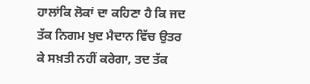ਹਾਲਾਂਕਿ ਲੋਕਾਂ ਦਾ ਕਹਿਣਾ ਹੈ ਕਿ ਜਦ ਤੱਕ ਨਿਗਮ ਖੁਦ ਮੈਦਾਨ ਵਿੱਚ ਉਤਰ ਕੇ ਸਖ਼ਤੀ ਨਹੀਂ ਕਰੇਗਾ, ਤਦ ਤੱਕ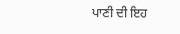ਪਾਣੀ ਦੀ ਇਹ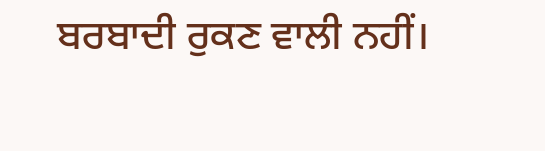ਬਰਬਾਦੀ ਰੁਕਣ ਵਾਲੀ ਨਹੀਂ।